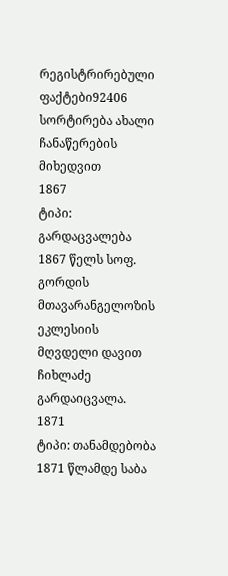რეგისტრირებული ფაქტები92406
სორტირება ახალი ჩანაწერების მიხედვით
1867
ტიპი: გარდაცვალება
1867 წელს სოფ. გორდის მთავარანგელოზის ეკლესიის მღვდელი დავით ჩიხლაძე გარდაიცვალა.
1871
ტიპი: თანამდებობა
1871 წლამდე საბა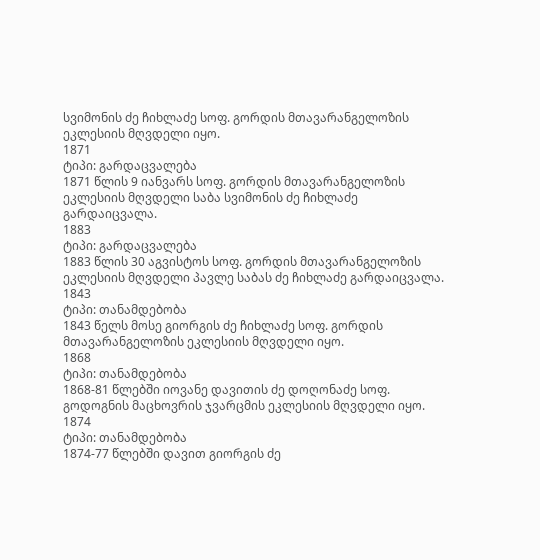სვიმონის ძე ჩიხლაძე სოფ. გორდის მთავარანგელოზის ეკლესიის მღვდელი იყო.
1871
ტიპი: გარდაცვალება
1871 წლის 9 იანვარს სოფ. გორდის მთავარანგელოზის ეკლესიის მღვდელი საბა სვიმონის ძე ჩიხლაძე გარდაიცვალა.
1883
ტიპი: გარდაცვალება
1883 წლის 30 აგვისტოს სოფ. გორდის მთავარანგელოზის ეკლესიის მღვდელი პავლე საბას ძე ჩიხლაძე გარდაიცვალა.
1843
ტიპი: თანამდებობა
1843 წელს მოსე გიორგის ძე ჩიხლაძე სოფ. გორდის მთავარანგელოზის ეკლესიის მღვდელი იყო.
1868
ტიპი: თანამდებობა
1868-81 წლებში იოვანე დავითის ძე დოღონაძე სოფ. გოდოგნის მაცხოვრის ჯვარცმის ეკლესიის მღვდელი იყო.
1874
ტიპი: თანამდებობა
1874-77 წლებში დავით გიორგის ძე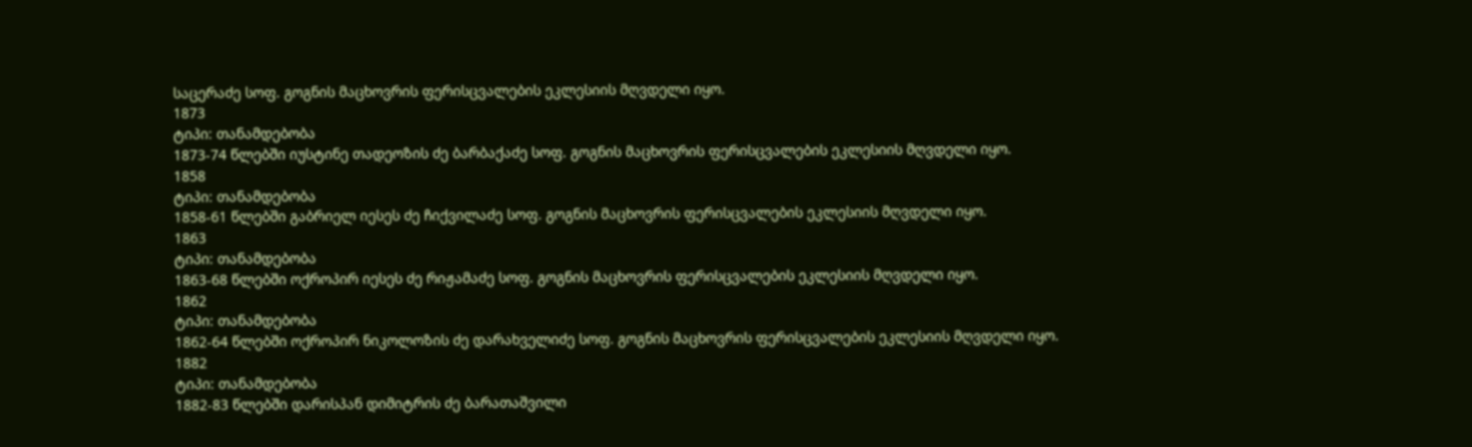საცერაძე სოფ. გოგნის მაცხოვრის ფერისცვალების ეკლესიის მღვდელი იყო.
1873
ტიპი: თანამდებობა
1873-74 წლებში იუსტინე თადეოზის ძე ბარბაქაძე სოფ. გოგნის მაცხოვრის ფერისცვალების ეკლესიის მღვდელი იყო.
1858
ტიპი: თანამდებობა
1858-61 წლებში გაბრიელ იესეს ძე ჩიქვილაძე სოფ. გოგნის მაცხოვრის ფერისცვალების ეკლესიის მღვდელი იყო.
1863
ტიპი: თანამდებობა
1863-68 წლებში ოქროპირ იესეს ძე რიჟამაძე სოფ. გოგნის მაცხოვრის ფერისცვალების ეკლესიის მღვდელი იყო.
1862
ტიპი: თანამდებობა
1862-64 წლებში ოქროპირ ნიკოლოზის ძე დარახველიძე სოფ. გოგნის მაცხოვრის ფერისცვალების ეკლესიის მღვდელი იყო.
1882
ტიპი: თანამდებობა
1882-83 წლებში დარისპან დიმიტრის ძე ბარათაშვილი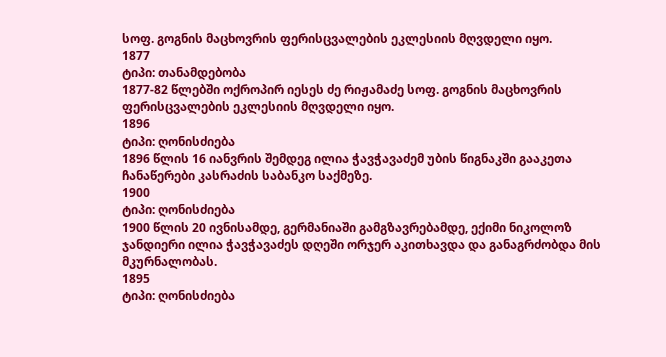სოფ. გოგნის მაცხოვრის ფერისცვალების ეკლესიის მღვდელი იყო.
1877
ტიპი: თანამდებობა
1877-82 წლებში ოქროპირ იესეს ძე რიჟამაძე სოფ. გოგნის მაცხოვრის ფერისცვალების ეკლესიის მღვდელი იყო.
1896
ტიპი: ღონისძიება
1896 წლის 16 იანვრის შემდეგ ილია ჭავჭავაძემ უბის წიგნაკში გააკეთა ჩანაწერები კასრაძის საბანკო საქმეზე.
1900
ტიპი: ღონისძიება
1900 წლის 20 ივნისამდე, გერმანიაში გამგზავრებამდე, ექიმი ნიკოლოზ ჯანდიერი ილია ჭავჭავაძეს დღეში ორჯერ აკითხავდა და განაგრძობდა მის მკურნალობას.
1895
ტიპი: ღონისძიება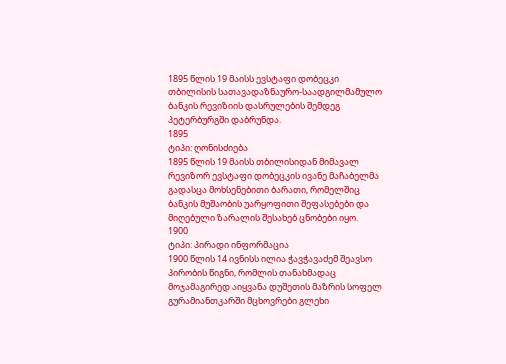1895 წლის 19 მაისს ევსტაფი დობეცკი თბილისის სათავადაზნაურო-საადგილმამულო ბანკის რევიზიის დასრულების შემდეგ პეტერბურგში დაბრუნდა.
1895
ტიპი: ღონისძიება
1895 წლის 19 მაისს თბილისიდან მიმავალ რევიზორ ევსტაფი დობეცკის ივანე მაჩაბელმა გადასცა მოხსენებითი ბარათი, რომელშიც ბანკის მუშაობის უარყოფითი შეფასებები და მიღებული ზარალის შესახებ ცნობები იყო.
1900
ტიპი: პირადი ინფორმაცია
1900 წლის 14 ივნისს ილია ჭავჭავაძემ შეავსო პირობის წიგნი, რომლის თანახმადაც მოჯამაგირედ აიყვანა დუშეთის მაზრის სოფელ გურამიანთკარში მცხოვრები გლეხი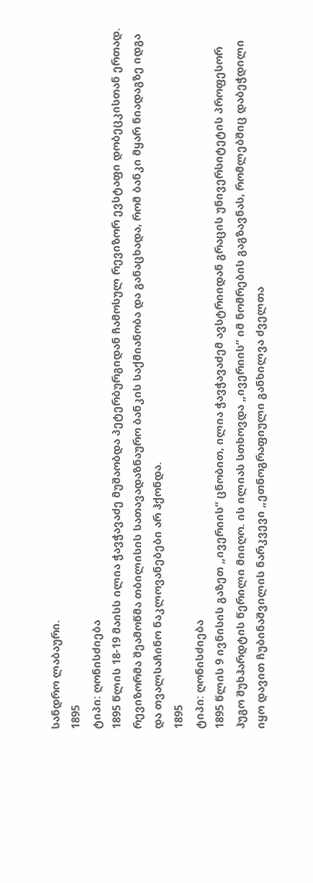სანდრო ლაბაური.
1895
ტიპი: ღონისძიება
1895 წლის 18-19 მაისს ილია ჭავჭავაძე მუშაობდა პეტერბურგიდან ჩამოსულ რევიზორ ევსტაფი დობეცკისთან ერთად. რევიზორმა შეამოწმა თბილისის სათავადაზნაურო ბანკის საქმიანობა და განაცხადა, რომ ბანკი მყარ ნიადაგზე იდგა და თვალსაჩინო ნაკლოვანებები არ ჰქონდა.
1895
ტიპი: ღონისძიება
1895 წლის 9 ივნისის გაზეთ „ივერიის“ ცნობით, ილია ჭავჭავაძემ ავსტრიიდან გრაცის უნივერსიტეტის პროფესორ ჰუგო შუხჰარდტის წერილი მიიღო. ის ილიას სთხოვდა „ივერიის“ იმ ნომრების გაგზავნას, რომლებშიც დაბეჭდილი იყო დავით ჩუბინაშვილის ნარკვევი „ეთნოგრაფიული განხილვა ძველთა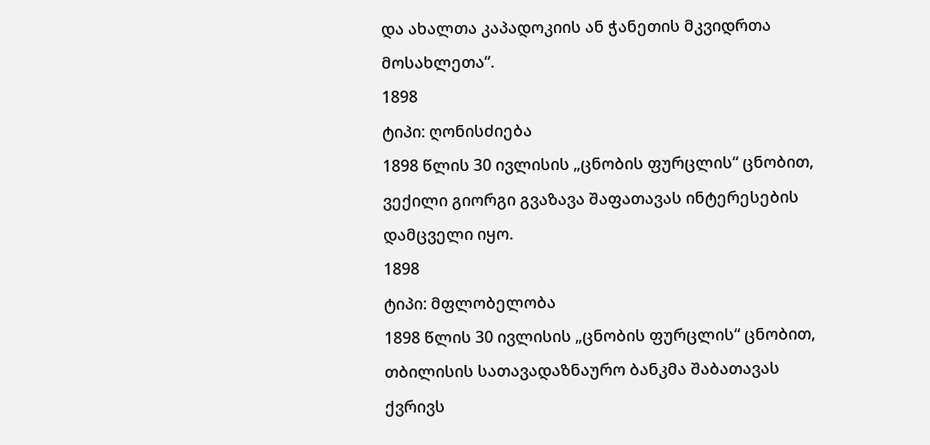და ახალთა კაპადოკიის ან ჭანეთის მკვიდრთა მოსახლეთა“.
1898
ტიპი: ღონისძიება
1898 წლის 30 ივლისის „ცნობის ფურცლის“ ცნობით, ვექილი გიორგი გვაზავა შაფათავას ინტერესების დამცველი იყო.
1898
ტიპი: მფლობელობა
1898 წლის 30 ივლისის „ცნობის ფურცლის“ ცნობით, თბილისის სათავადაზნაურო ბანკმა შაბათავას ქვრივს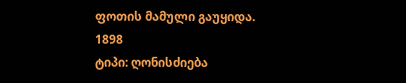ფოთის მამული გაუყიდა.
1898
ტიპი: ღონისძიება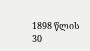1898 წლის 30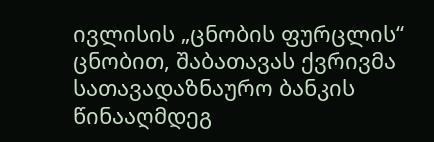ივლისის „ცნობის ფურცლის“ ცნობით, შაბათავას ქვრივმა სათავადაზნაურო ბანკის წინააღმდეგ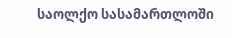საოლქო სასამართლოში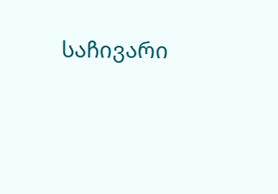საჩივარი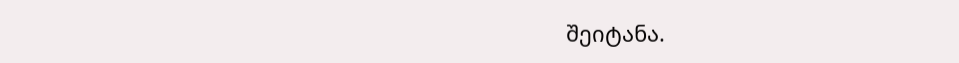შეიტანა.